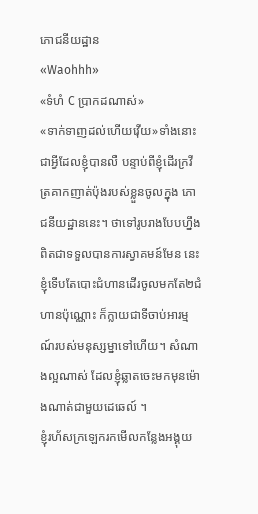ភោជនីយដ្ឋាន
«Waohhh»
«ទំហំ C ប្រាកដណាស់»
«ទាក់ទាញដល់ហើយវ៉ើយ»ទាំងនោះជាអ្វីដែលខ្ញុំបានលឺ បន្ទាប់ពីខ្ញុំដើរក្រវីត្រគាកញាត់ប៉ុងរបស់ខ្លួនចូលក្នុង ភោជនីយដ្ឋាននេះ។ ថាទៅរូបរាងបែបហ្នឹង ពិតជាទទួលបានការស្វាគមន៍មែន នេះខ្ញុំទើបតែបោះជំហានដើរចូលមកតែ២ជំហានប៉ុណ្ណោះ ក៏ក្លាយជាទីចាប់អារម្មណ៍របស់មនុស្សម្នាទៅហើយ។ សំណាងល្អណាស់ ដែលខ្ញុំឆ្លាតចេះមកមុនម៉ោងណាត់ជាមួយដេឆេល៍ ។
ខ្ញុំរហ័សក្រឡេករកមើលកន្លែងអង្គុយ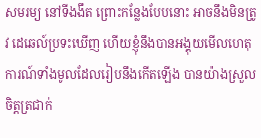សមរម្យ នៅទីងងឹត ព្រោះកន្លែងបែបនោះ អាចនឹងមិនត្រូវ ដេឆេល៍ប្រទះឃើញ ហើយខ្ញុំនឹងបានអង្គុយមើលហេតុការណ៍ទាំងមូលដែលរៀបនឹងកើតឡើង បានយ៉ាងស្រួលចិត្តត្រជាក់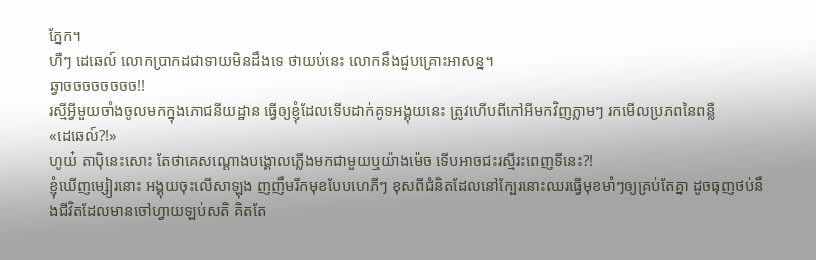ភ្នែក។
ហឺៗ ដេឆេល៍ លោកប្រាកដជាទាយមិនដឹងទេ ថាយប់នេះ លោកនឹងជួបគ្រោះអាសន្ន។
ឆ្វាចចចចចចចច!!
រស្មីអ្វីមួយចាំងចូលមកក្នុងភោជនីយដ្ឋាន ធ្វើឲ្យខ្ញុំដែលទើបដាក់គូទអង្គុយនេះ ត្រូវហើបពីកៅអីមកវិញភ្លាមៗ រកមើលប្រភពនៃពន្លឺ
«ដេឆេល៍?!»
ហូយ៎ តាប៉ិនេះសោះ តែថាគេសណ្តោងបង្គោលភ្លើងមកជាមួយឬយ៉ាងម៉េច ទើបអាចជះរស្មីរះពេញទីនេះ?!
ខ្ញុំឃើញម្សៀរនោះ អង្គុយចុះលើសាឡុង ញញឹមរីកមុខបែបហេភីៗ ខុសពីជំនិតដែលនៅក្បែរនោះឈរធ្វើមុខមាំៗឲ្យគ្រប់តែគ្នា ដូចធុញថប់នឹងជីវិតដែលមានចៅហ្វាយឡប់សតិ គិតតែ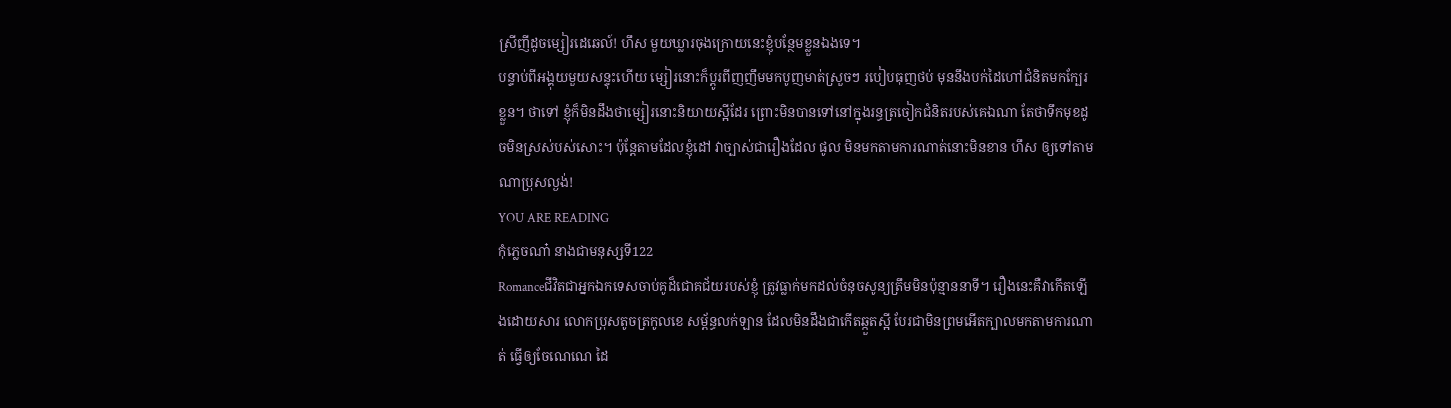ស្រីញីដូចម្សៀរដេឆេល៍! ហឹស មួយឃ្លារចុងក្រោយនេះខ្ញុំបន្ថែមខ្លួនឯងទេ។
បន្ទាប់ពីអង្គុយមួយសន្ទុះហើយ ម្សៀរនោះក៏ប្តូរពីញញឹមមកបូញមាត់ស្រួចៗ របៀបធុញថប់ មុននឹងបក់ដៃហៅជំនិតមកក្បែរខ្លួន។ ថាទៅ ខ្ញុំក៏មិនដឹងថាម្សៀរនោះនិយាយស្អីដែរ ព្រោះមិនបានទៅនៅក្នុងរន្ធត្រចៀកជំនិតរបស់គេឯណា តែថាទឹកមុខដូចមិនស្រស់បស់សោះ។ ប៉ុន្តែតាមដែលខ្ញុំដៅ វាច្បាស់ជារឿងដែល ផូល មិនមកតាមការណាត់នោះមិនខាន ហឹស ឲ្យទៅតាមណាប្រុសល្ងង់!
YOU ARE READING
កុំភ្លេចណា៎ នាងជាមនុស្សទី122
Romanceជីវិតជាអ្នកឯកទេសចាប់គូដ៏ជោគជ័យរបស់ខ្ញុំ ត្រូវធ្លាក់មកដល់ចំនុចសូន្យត្រឹមមិនប៉ុន្មាននាទី។ រឿងនេះគឺវាកើតឡើងដោយសារ លោកប្រុសតូចត្រកូលខេ សម្ព័ន្ធលក់ឡាន ដែលមិនដឹងជាកើតឆ្កួតស្អី បែរជាមិនព្រមអើតក្បាលមកតាមការណាត់ ធ្វើឲ្យចែណេណេ ដៃ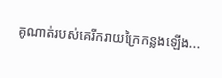គូណាត់របស់គេរីករាយក្រៃកន្លងឡើង...